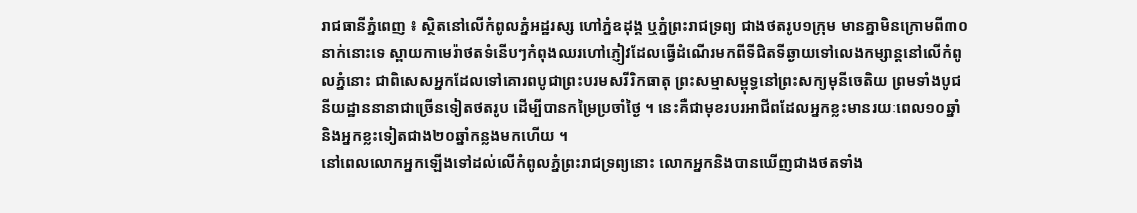រាជធានីភ្នំពេញ ៖ ស្ថិតនៅលើកំពូលភ្នំអដ្ឋរស្ស ហៅភ្នំឧដុង្គ ឬភ្នំព្រះរាជទ្រព្យ ជាងថតរូប១ក្រុម មានគ្នាមិនក្រោមពី៣០នាក់នោះទេ ស្ពាយកាមេរ៉ាថតទំនើបៗកំពុងឈរហៅភ្ញៀវដែលធ្វើដំណើរមកពីទីជិតទីឆ្ងាយទៅលេងកម្សាន្តនៅលើកំពូលភ្នំនោះ ជាពិសេសអ្នកដែលទៅគោរពបូជាព្រះបរមសរីរិកធាតុ ព្រះសម្មាសម្ពុទ្ធនៅព្រះសក្យមុនីចេតិយ ព្រមទាំងបូជនីយដ្ឋាននានាជាច្រើនទៀតថតរូប ដើម្បីបានកម្រៃប្រចាំថ្ងៃ ។ នេះគឺជាមុខរបរអាជីពដែលអ្នកខ្លះមានរយៈពេល១០ឆ្នាំ និងអ្នកខ្លះទៀតជាង២០ឆ្នាំកន្លងមកហើយ ។
នៅពេលលោកអ្នកឡើងទៅដល់លើកំពូលភ្នំព្រះរាជទ្រព្យនោះ លោកអ្នកនិងបានឃើញជាងថតទាំង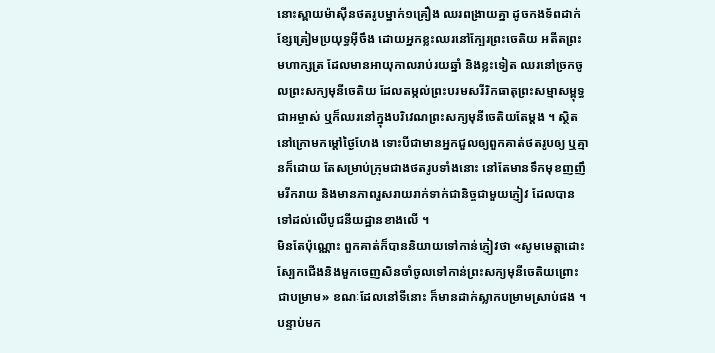នោះស្ពាយម៉ាសុីនថតរូបម្នាក់១គ្រឿង ឈរពង្រាយគ្នា ដូចកងទ័ពដាក់ខ្សែត្រៀមប្រយុទ្ធអុីចឹង ដោយអ្នកខ្លះឈរនៅក្បែរព្រះចេតិយ អតីតព្រះមហាក្សត្រ ដែលមានអាយុកាលរាប់រយឆ្នាំ និងខ្លះទៀត ឈរនៅច្រកចូលព្រះសក្យមុនីចេតិយ ដែលតម្កល់ព្រះបរមសរីរិកធាតុព្រះសម្មាសម្ពុទ្ធជាអម្ចាស់ ឬក៏ឈរនៅក្នុងបរិវេណព្រះសក្យមុនីចេតិយតែម្ដង ។ ស្ថិតនៅក្រោមកម្ដៅថ្ងៃហែង ទោះបីជាមានអ្នកជួលឲ្យពួកគាត់ថតរូបឲ្យ ឬគ្មានក៏ដោយ តែសម្រាប់ក្រុមជាងថតរូបទាំងនោះ នៅតែមានទឹកមុខញញឹមរីករាយ និងមានភាពរួសរាយរាក់ទាក់ជានិច្ចជាមួយភ្ញៀវ ដែលបានទៅដល់លើបូជនីយដ្ឋានខាងលើ ។
មិនតែប៉ុណ្ណោះ ពួកគាត់ក៏បាននិយាយទៅកាន់ភ្ញៀវថា «សូមមេត្តាដោះស្បែកជើងនិងមួកចេញសិនចាំចូលទៅកាន់ព្រះសក្យមុនីចេតិយព្រោះជាបម្រាម» ខណៈដែលនៅទីនោះ ក៏មានដាក់ស្លាកបម្រាមស្រាប់ផង ។ បន្ទាប់មក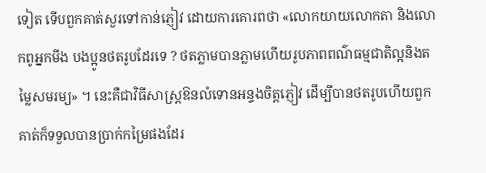ទៀត ទើបពួកគាត់សួរទៅកាន់ភ្ញៀវ ដោយការគោរពថា «លោកយាយលោកតា និងលោកពូអ្នកមីង បងប្អូនថតរូបដែរទេ ? ថតភ្លាមបានភ្លាមហើយរូបភាពពណ៌ធម្មជាតិល្អនិងតម្លៃសមរម្យ» ។ នេះគឺជាវិធីសាស្ត្រឱនលំទោនអន្ទងចិត្តភ្ញៀវ ដើម្បីបានថតរូបហើយពួកគាត់ក៏ទទួលបានប្រាក់កម្រៃផងដែរ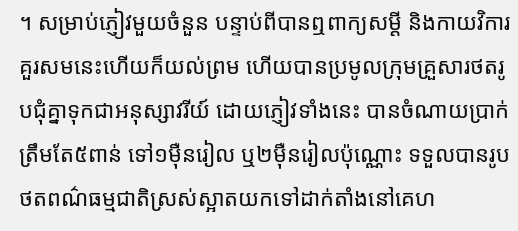។ សម្រាប់ភ្ញៀវមួយចំនួន បន្ទាប់ពីបានឮពាក្យសម្ដី និងកាយវិការគួរសមនេះហើយក៏យល់ព្រម ហើយបានប្រមូលក្រុមគ្រួសារថតរូបជុំគ្នាទុកជាអនុស្សាវរីយ៍ ដោយភ្ញៀវទាំងនេះ បានចំណាយប្រាក់ត្រឹមតែ៥ពាន់ ទៅ១ម៉ឺនរៀល ឬ២ម៉ឺនរៀលប៉ុណ្ណោះ ទទួលបានរូបថតពណ៌ធម្មជាតិស្រស់ស្អាតយកទៅដាក់តាំងនៅគេហ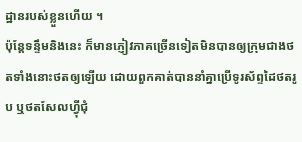ដ្ឋានរបស់ខ្លួនហើយ ។
ប៉ុន្តែទន្ទឹមនិងនេះ ក៏មានភ្ញៀវភាគច្រើនទៀតមិនបានឲ្យក្រុមជាងថតទាំងនោះថតឲ្យឡើយ ដោយពួកគាត់បាននាំគ្នាប្រើទូរស័ព្ទដៃថតរូប ឬថតសែលហ្វុីជុំ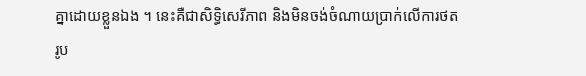គ្នាដោយខ្លួនឯង ។ នេះគឺជាសិទ្ធិសេរីភាព និងមិនចង់ចំណាយប្រាក់លើការថតរូប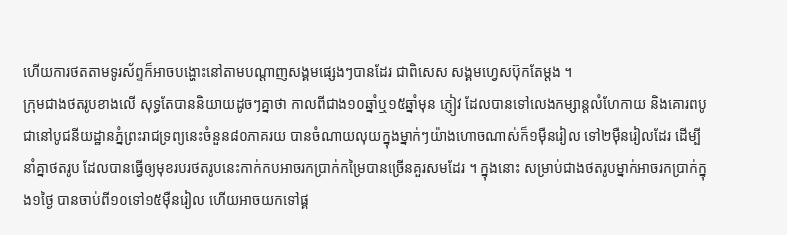ហើយការថតតាមទូរស័ព្ទក៏អាចបង្ហោះនៅតាមបណ្ដាញសង្គមផ្សេងៗបានដែរ ជាពិសេស សង្គមហ្វេសប៊ុកតែម្ដង ។
ក្រុមជាងថតរូបខាងលើ សុទ្ធតែបាននិយាយដូចៗគ្នាថា កាលពីជាង១០ឆ្នាំឬ១៥ឆ្នាំមុន ភ្ញៀវ ដែលបានទៅលេងកម្សាន្តលំហែកាយ និងគោរពបូជានៅបូជនីយដ្ឋានភ្នំព្រះរាជទ្រព្យនេះចំនួន៨០ភាគរយ បានចំណាយលុយក្នុងម្នាក់ៗយ៉ាងហោចណាស់ក៏១ម៉ឺនរៀល ទៅ២ម៉ឺនរៀលដែរ ដើម្បីនាំគ្នាថតរូប ដែលបានធ្វើឲ្យមុខរបរថតរូបនេះកាក់កបអាចរកប្រាក់កម្រៃបានច្រើនគួរសមដែរ ។ ក្នុងនោះ សម្រាប់ជាងថតរូបម្នាក់អាចរកប្រាក់ក្នុង១ថ្ងៃ បានចាប់ពី១០ទៅ១៥ម៉ឺនរៀល ហើយអាចយកទៅផ្គ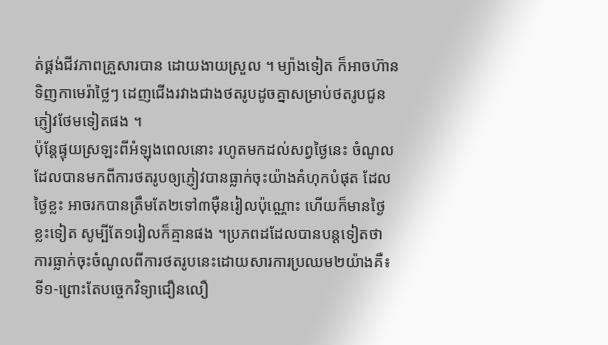ត់ផ្គង់ជីវភាពគ្រួសារបាន ដោយងាយស្រួល ។ ម្យ៉ាងទៀត ក៏អាចហ៊ានទិញកាមេរ៉ាថ្លៃៗ ដេញជើងរវាងជាងថតរូបដូចគ្នាសម្រាប់ថតរូបជូនភ្ញៀវថែមទៀតផង ។
ប៉ុន្តែផ្ទុយស្រឡះពីអំឡុងពេលនោះ រហូតមកដល់សព្វថ្ងៃនេះ ចំណូលដែលបានមកពីការថតរូបឲ្យភ្ញៀវបានធ្លាក់ចុះយ៉ាងគំហុកបំផុត ដែលថ្ងៃខ្លះ អាចរកបានត្រឹមតែ២ទៅ៣ម៉ឺនរៀលប៉ុណ្ណោះ ហើយក៏មានថ្ងៃខ្លះទៀត សូម្បីតែ១រៀលក៏គ្មានផង ។ប្រភពដដែលបានបន្តទៀតថា ការធ្លាក់ចុះចំណូលពីការថតរូបនេះដោយសារការប្រឈម២យ៉ាងគឺ៖
ទី១-ព្រោះតែបច្ចេកវិទ្យាជឿនលឿ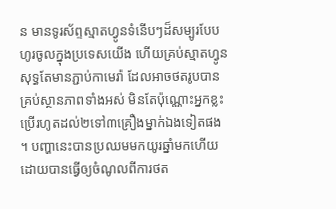ន មានទូរស័ព្ទស្មាតហ្វូនទំនើបៗដ៏សម្បូរបែបហូរចូលក្នុងប្រទេសយើង ហើយគ្រប់ស្មាតហ្វូនសុទ្ធតែមានភ្ជាប់កាមេរ៉ា ដែលអាចថតរូបបានគ្រប់ស្ថានភាពទាំងអស់ មិនតែប៉ុណ្ណោះអ្នកខ្លះប្រើរហូតដល់២ទៅ៣គ្រឿងម្នាក់ឯងទៀតផង ។ បញ្ហានេះបានប្រឈមមកយូរឆ្នាំមកហើយ ដោយបានធ្វើឲ្យចំណូលពីការថត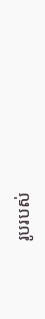រូបរបស់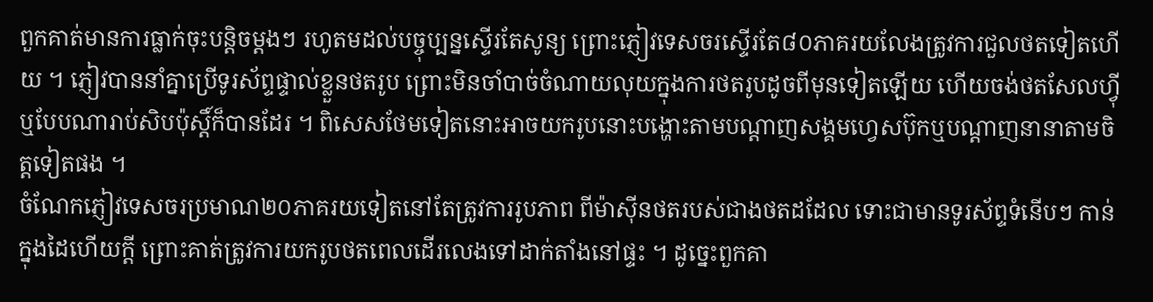ពួកគាត់មានការធ្លាក់ចុះបន្តិចម្ដងៗ រហូតមដល់បច្ចុប្បន្នស្ទើរតែសូន្យ ព្រោះភ្ញៀវទេសចរស្ទើរតែ៨០ភាគរយលែងត្រូវការជួលថតទៀតហើយ ។ ភ្ញៀវបាននាំគ្នាប្រើទូរស័ព្ទផ្ទាល់ខ្លួនថតរូប ព្រោះមិនចាំបាច់ចំណាយលុយក្នុងការថតរូបដូចពីមុនទៀតឡើយ ហើយចង់ថតសែលហ្វុី ឬបែបណារាប់សិបប៉ុស្តិ៍ក៏បានដែរ ។ ពិសេសថែមទៀតនោះអាចយករូបនោះបង្ហោះតាមបណ្ដាញសង្គមហ្វេសប៊ុកឬបណ្ដាញនានាតាមចិត្តទៀតផង ។
ចំណែកភ្ញៀវទេសចរប្រមាណ២០ភាគរយទៀតនៅតែត្រូវការរូបភាព ពីម៉ាសុីនថតរបស់ជាងថតដដែល ទោះជាមានទូរស័ព្ទទំនើបៗ កាន់ក្នុងដៃហើយក្ដី ព្រោះគាត់ត្រូវការយករូបថតពេលដើរលេងទៅដាក់តាំងនៅផ្ទះ ។ ដូច្នេះពួកគា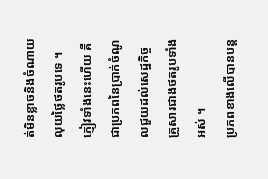ត់មិនខ្លាចនិងចំណាយលុយថ្លៃថតរូបទេ ។ ភ្ញៀវទាំងនេះហើយ គឺជាប្រភពនៃប្រាក់ចំណូលជួយដល់សេដ្ឋកិច្ចគ្រួសារជាងថតរូបទាំងអស់ ។
ប្រភពខាងលើបានបន្ត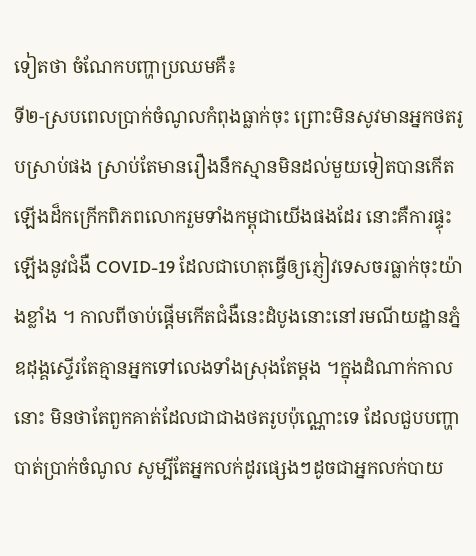ទៀតថា ចំណែកបញ្ហាប្រឈមគឺ៖
ទី២-ស្របពេលប្រាក់ចំណូលកំពុងធ្លាក់ចុះ ព្រោះមិនសូវមានអ្នកថតរូបស្រាប់ផង ស្រាប់តែមានរឿងនឹកស្មានមិនដល់មួយទៀតបានកើតឡើងដ៏កក្រើកពិភពលោករួមទាំងកម្ពុជាយើងផងដែរ នោះគឺការផ្ទុះឡើងនូវជំងឺ COVID-19 ដែលជាហេតុធ្វើឲ្យភ្ញៀវទេសចរធ្លាក់ចុះយ៉ាងខ្លាំង ។ កាលពីចាប់ផ្ដើមកើតជំងឺនេះដំបូងនោះនៅរមណីយដ្ឋានភ្នំឧដុង្គស្ទើរតែគ្មានអ្នកទៅលេងទាំងស្រុងតែម្ដង ។ក្នុងដំណាក់កាលនោះ មិនថាតែពួកគាត់ដែលជាជាងថតរូបប៉ុណ្ណោះទេ ដែលជួបបញ្ហាបាត់ប្រាក់ចំណូល សូម្បីតែអ្នកលក់ដូរផ្សេងៗដូចជាអ្នកលក់បាយ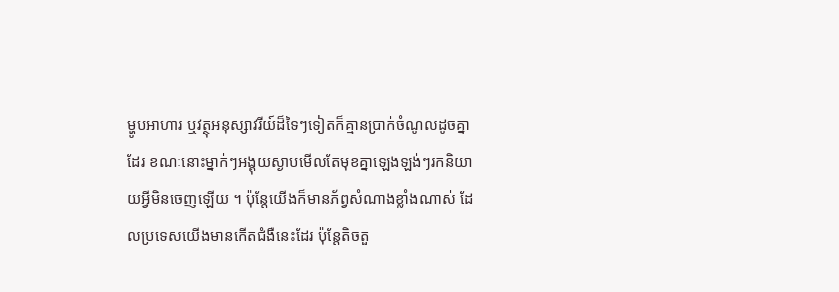ម្ហូបអាហារ ឬវត្ថុអនុស្សាវរីយ៍ដ៏ទៃៗទៀតក៏គ្មានប្រាក់ចំណូលដូចគ្នាដែរ ខណៈនោះម្នាក់ៗអង្គុយស្ងាបមើលតែមុខគ្នាឡេងឡង់ៗរកនិយាយអ្វីមិនចេញឡើយ ។ ប៉ុន្តែយើងក៏មានភ័ព្វសំណាងខ្លាំងណាស់ ដែលប្រទេសយើងមានកើតជំងឺនេះដែរ ប៉ុន្តែតិចតួ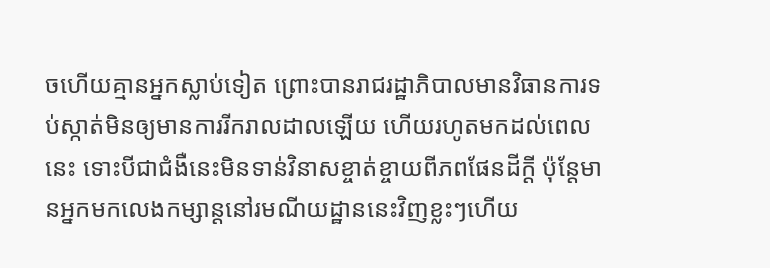ចហើយគ្មានអ្នកស្លាប់ទៀត ព្រោះបានរាជរដ្ឋាភិបាលមានវិធានការទប់ស្កាត់មិនឲ្យមានការរីករាលដាលឡើយ ហើយរហូតមកដល់ពេលនេះ ទោះបីជាជំងឺនេះមិនទាន់វិនាសខ្ចាត់ខ្ចាយពីភពផែនដីក្ដី ប៉ុន្តែមានអ្នកមកលេងកម្សាន្តនៅរមណីយដ្ឋាននេះវិញខ្លះៗហើយ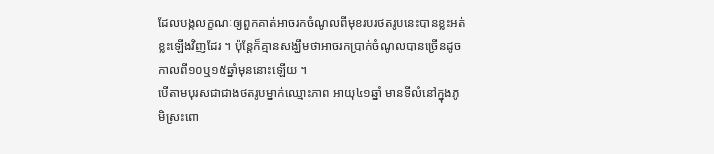ដែលបង្កលក្ខណៈឲ្យពួកគាត់អាចរកចំណូលពីមុខរបរថតរូបនេះបានខ្លះអត់ខ្លះឡើងវិញដែរ ។ ប៉ុន្តែក៏គ្មានសង្ឃឹមថាអាចរកប្រាក់ចំណូលបានច្រើនដូចកាលពី១០ឬ១៥ឆ្នាំមុននោះឡើយ ។
បើតាមបុរសជាជាងថតរូបម្នាក់ឈ្មោះភាព អាយុ៤១ឆ្នាំ មានទីលំនៅក្នុងភូមិស្រះពោ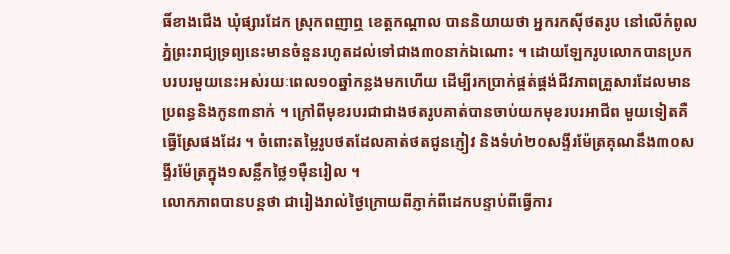ធិ៍ខាងជើង ឃុំផ្សារដែក ស្រុកពញាឮ ខេត្តកណ្ដាល បាននិយាយថា អ្នករកសុីថតរូប នៅលើកំពូលភ្នំព្រះរាជ្យទ្រព្យនេះមានចំនួនរហូតដល់ទៅជាង៣០នាក់ឯណោះ ។ ដោយឡែករូបលោកបានប្រកបរបរមួយនេះអស់រយៈពេល១០ឆ្នាំកន្លងមកហើយ ដើម្បីរកប្រាក់ផ្គត់ផ្គង់ជីវភាពគ្រួសារដែលមានប្រពន្ធនិងកូន៣នាក់ ។ ក្រៅពីមុខរបរជាជាងថតរូបគាត់បានចាប់យកមុខរបរអាជីព មួយទៀតគឺធ្វើស្រែផងដែរ ។ ចំពោះតម្លៃរូបថតដែលគាត់ថតជូនភ្ញៀវ និងទំហំ២០សង្ទីរម៉ែត្រគុណនឹង៣០សង្ទីរម៉ែត្រក្នុង១សន្លឹកថ្លៃ១ម៉ឺនរៀល ។
លោកភាពបានបន្តថា ជារៀងរាល់ថ្ងៃក្រោយពីភ្ញាក់ពីដេកបន្ទាប់ពីធ្វើការ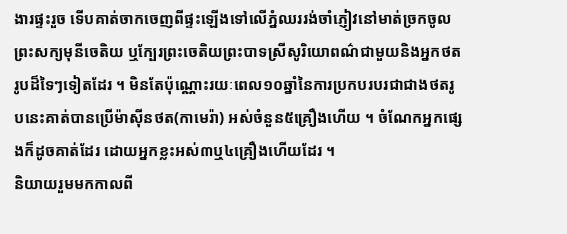ងារផ្ទះរួច ទើបគាត់ចាកចេញពីផ្ទះឡើងទៅលើភ្នំឈររង់ចាំភ្ញៀវនៅមាត់ច្រកចូលព្រះសក្យមុនីចេតិយ ឬក្បែរព្រះចេតិយព្រះបាទស្រីសូរិយោពណ៌ជាមួយនិងអ្នកថតរូបដ៏ទៃៗទៀតដែរ ។ មិនតែប៉ុណ្ណោះរយៈពេល១០ឆ្នាំនៃការប្រកបរបរជាជាងថតរូបនេះគាត់បានប្រើម៉ាសុីនថត(កាមេរ៉ា) អស់ចំនួន៥គ្រឿងហើយ ។ ចំណែកអ្នកផ្សេងក៏ដូចគាត់ដែរ ដោយអ្នកខ្លះអស់៣ឬ៤គ្រឿងហើយដែរ ។
និយាយរួមមកកាលពី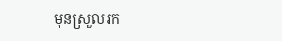មុនស្រួលរក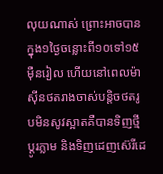លុយណាស់ ព្រោះអាចបានក្នុង១ថ្ងៃចន្លោះពី១០ទៅ១៥ម៉ឺនរៀល ហើយនៅពេលម៉ាសុីនថតរាងចាស់បន្តិចថតរូបមិនសូវស្អាតគឺបានទិញថ្មីប្ដូរភ្លាម និងទិញដេញស៊េរីដេ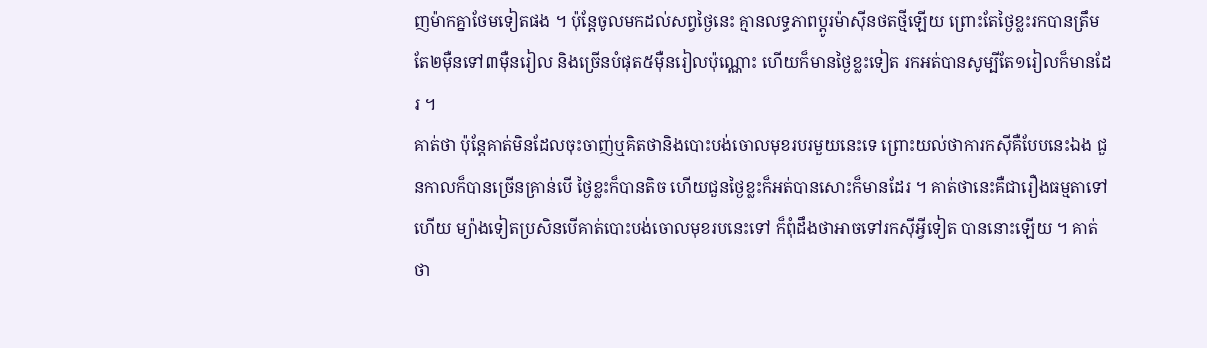ញម៉ាកគ្នាថែមទៀតផង ។ ប៉ុន្តែចូលមកដល់សព្វថ្ងៃនេះ គ្មានលទ្ធភាពប្ដូរម៉ាសុីនថតថ្មីឡើយ ព្រោះតែថ្ងៃខ្លះរកបានត្រឹមតែ២ម៉ឺនទៅ៣ម៉ឺនរៀល និងច្រើនបំផុត៥ម៉ឺនរៀលប៉ុណ្ណោះ ហើយក៏មានថ្ងៃខ្លះទៀត រកអត់បានសូម្បីតែ១រៀលក៏មានដែរ ។
គាត់ថា ប៉ុន្តែគាត់មិនដែលចុះចាញ់ឬគិតថានិងបោះបង់ចោលមុខរបរមួយនេះទេ ព្រោះយល់ថាការកសុីគឺបែបនេះឯង ជួនកាលក៏បានច្រើនគ្រាន់បើ ថ្ងៃខ្លះក៏បានតិច ហើយជួនថ្ងៃខ្លះក៏អត់បានសោះក៏មានដែរ ។ គាត់ថានេះគឺជារឿងធម្មតាទៅហើយ ម្យ៉ាងទៀតប្រសិនបើគាត់បោះបង់ចោលមុខរបនេះទៅ ក៏ពុំដឹងថាអាចទៅរកសុីអ្វីទៀត បាននោះឡើយ ។ គាត់ថា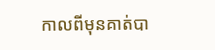កាលពីមុនគាត់បា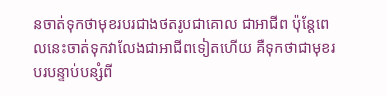នចាត់ទុកថាមុខរបរជាងថតរូបជាគោល ជាអាជីព ប៉ុន្តែពេលនេះចាត់ទុកវាលែងជាអាជីពទៀតហើយ គឺទុកថាជាមុខរបរបន្ទាប់បន្សំពី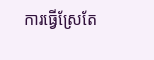ការធ្វើស្រែតែ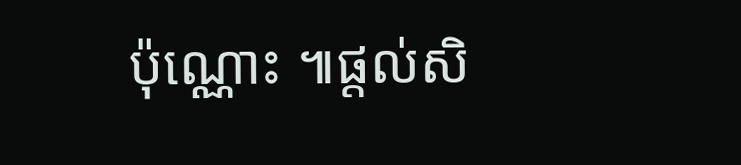ប៉ុណ្ណោះ ៕ផ្តល់សិ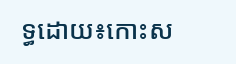ទ្ធដោយ៖កោះស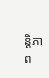ន្តិភាព